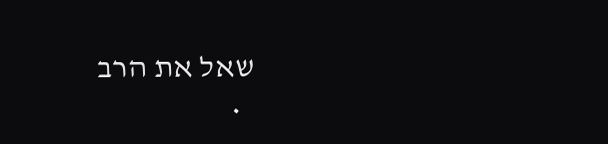שאל את הרב
  •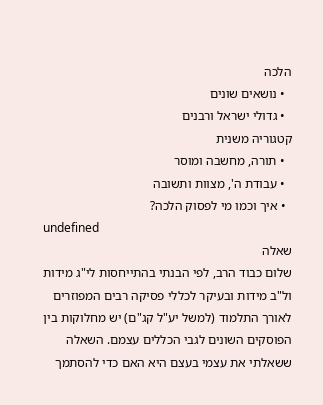הלכה
  • נושאים שונים
  • גדולי ישראל ורבנים
קטגוריה משנית
  • תורה, מחשבה ומוסר
  • עבודת ה', מצוות ותשובה
  • איך וכמו מי לפסוק הלכה?
undefined
שאלה
שלום כבוד הרב, לפי הבנתי בהתייחסות לי"ג מידות ול"ב מידות ובעיקר לכללי פסיקה רבים המפוזרים לאורך התלמוד (למשל יע"ל קג"ם) יש מחלוקות בין הפוסקים השונים לגבי הכללים עצמם. השאלה ששאלתי את עצמי בעצם היא האם כדי להסתמך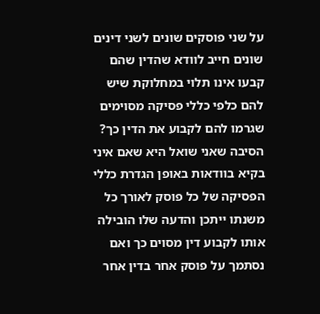על שני פוסקים שונים לשני דינים שונים חייב לוודא שהדין שהם קבעו אינו תלוי במחלוקת שיש להם כלפי כללי פסיקה מסוימים שגרמו להם לקבוע את הדין כך? הסיבה שאני שואל היא שאם איני בקיא בוודאות באופן הגדרת כללי הפסיקה של כל פוסק לאורך כל משנתו ייתכן והדעה שלו הובילה אותו לקבוע דין מסוים כך ואם נסתמך על פוסק אחר בדין אחר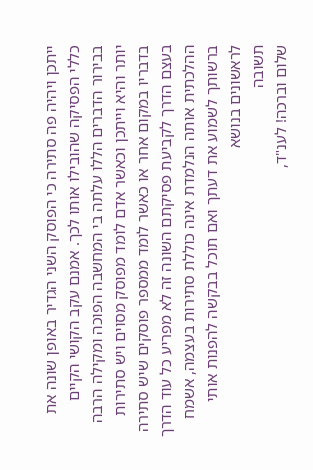ייתכן ויהיה פה סתירה כי הפוסק השני הגדיר באופן שונה את כללי הפסיקה שהובילו אותו לכך. אמנם עקב הקושי הקיים בבירור הדברים הללו עלתה בי המחשבה הפוכה ומקילה הרבה יותר והיא וייתכן וכאשר אדם לומד מפוסק מסוים ויש סתירות בדבריו במקום אחר או כאשר לומד ממספר פוסקים שיש סתירה בעצם הדרך לקביעת פסיקתם השונה זה לא מפריע כל עוד הדרך ההלכתית אותה הנלמדת אינה כוללת סתירות בעצמה, אשמח ברשותך לשמוע את דעתך ואם תוכל בבקשה להפנות אותי לראשונים בנושא
תשובה
שלום וברכה! לענ"ד,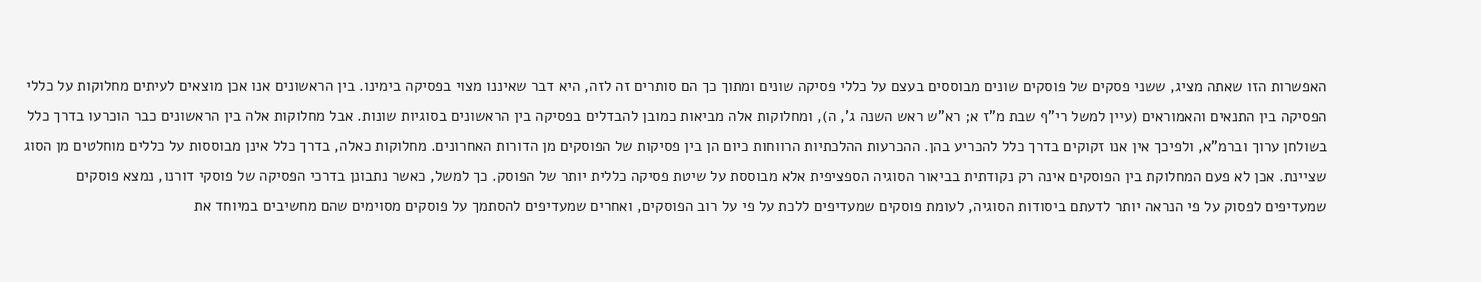האפשרות הזו שאתה מציג, ששני פסקים של פוסקים שונים מבוססים בעצם על כללי פסיקה שונים ומתוך כך הם סותרים זה לזה, היא דבר שאיננו מצוי בפסיקה בימינו. בין הראשונים אנו אכן מוצאים לעיתים מחלוקות על כללי הפסיקה בין התנאים והאמוראים (עיין למשל רי"ף שבת מ"ז א; רא"ש ראש השנה ג', ה), ומחלוקות אלה מביאות כמובן להבדלים בפסיקה בין הראשונים בסוגיות שונות. אבל מחלוקות אלה בין הראשונים כבר הוכרעו בדרך כלל בשולחן ערוך וברמ"א, ולפיכך אין אנו זקוקים בדרך כלל להכריע בהן. ההכרעות ההלכתיות הרווחות כיום הן בין פסיקות של הפוסקים מן הדורות האחרונים. מחלוקות כאלה, בדרך כלל אינן מבוססות על כללים מוחלטים מן הסוג שציינת. אכן לא פעם המחלוקת בין הפוסקים אינה רק נקודתית בביאור הסוגיה הספציפית אלא מבוססת על שיטת פסיקה כללית יותר של הפוסק. כך למשל, כאשר נתבונן בדרכי הפסיקה של פוסקי דורנו, נמצא פוסקים שמעדיפים לפסוק על פי הנראה יותר לדעתם ביסודות הסוגיה, לעומת פוסקים שמעדיפים ללכת על פי על רוב הפוסקים, ואחרים שמעדיפים להסתמך על פוסקים מסוימים שהם מחשיבים במיוחד את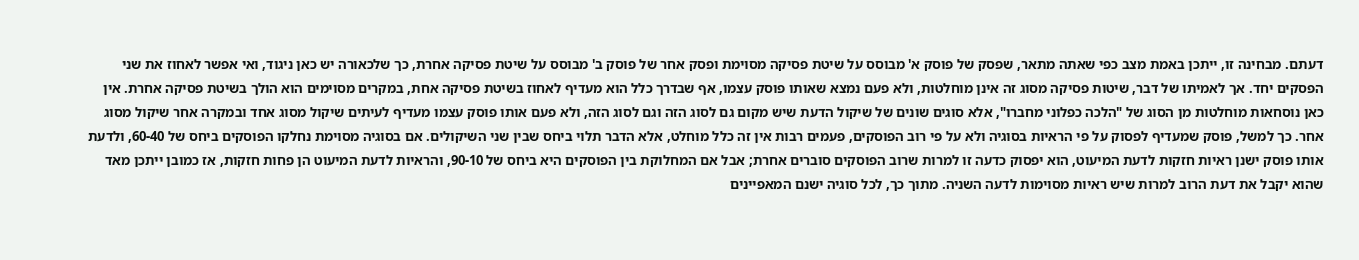דעתם. מבחינה זו, ייתכן באמת מצב כפי שאתה מתאר, שפסק של פוסק א' מבוסס על שיטת פסיקה מסוימת ופסק אחר של פוסק ב' מבוסס על שיטת פסיקה אחרת, כך שלכאורה יש כאן ניגוד, ואי אפשר לאחוז את שני הפסקים יחד. אך לאמיתו של דבר, שיטות פסיקה מסוג זה אינן מוחלטות, ולא פעם נמצא שאותו פוסק עצמו, אף שבדרך כלל הוא מעדיף לאחוז בשיטת פסיקה אחת, במקרים מסוימים הוא הולך בשיטת פסיקה אחרת. אין כאן נוסחאות מוחלטות מן הסוג של "הלכה כפלוני מחברו", אלא סוגים שונים של שיקול הדעת שיש מקום גם לסוג הזה וגם לסוג הזה, ולא פעם אותו פוסק עצמו מעדיף לעיתים שיקול מסוג אחד ובמקרה אחר שיקול מסוג אחר. כך למשל, פוסק שמעדיף לפסוק על פי הראיות בסוגיה ולא על פי רוב הפוסקים, פעמים רבות אין זה כלל מוחלט, אלא הדבר תלוי ביחס שבין שני השיקולים. אם בסוגיה מסוימת נחלקו הפוסקים ביחס של 60-40, ולדעת אותו פוסק ישנן ראיות חזקות לדעת המיעוט, הוא יפסוק כדעה זו למרות שרוב הפוסקים סוברים אחרת; אבל אם המחלוקת בין הפוסקים היא ביחס של 90-10, והראיות לדעת המיעוט הן פחות חזקות, אז כמובן ייתכן מאד שהוא יקבל את דעת הרוב למרות שיש ראיות מסוימות לדעה השניה. מתוך כך, לכל סוגיה ישנם המאפיינים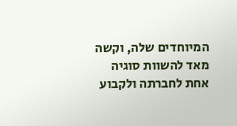המיוחדים שלה, וקשה מאד להשוות סוגיה אחת לחברתה ולקבוע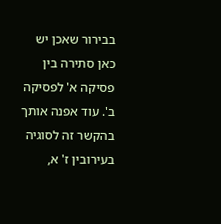בבירור שאכן יש כאן סתירה בין פסיקה א' לפסיקה ב'. עוד אפנה אותך בהקשר זה לסוגיה בעירובין ז' א,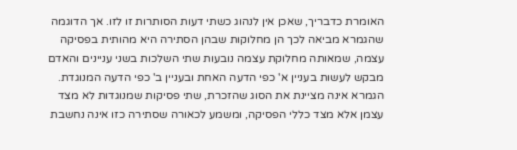האומרת כדבריך, שאכן אין לנהוג כשתי דעות הסותרות זו לזו. אך הדוגמה שהגמרא מביאה לכך הן מחלוקות שבהן הסתירה היא מהותית בפסיקה עצמה, שמאותה מחלוקת עצמה נובעות שתי השלכות בשני עניינים והאדם מבקש לעשות בעניין א' כפי הדעה האחת ובעניין ב' כפי הדעה המנוגדת. הגמרא אינה מציינת את הסוג שהזכרת, שתי פסיקות שמנוגדות לא מצד עצמן אלא מצד כללי הפסיקה, ומשמע לכאורה שסתירה כזו אינה נחשבת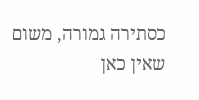כסתירה גמורה, משום שאין כאן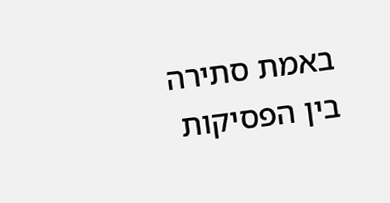באמת סתירה בין הפסיקות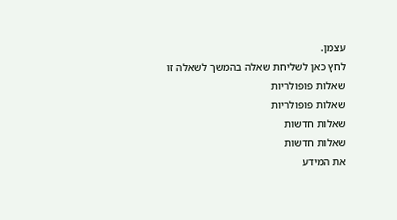עצמן.
לחץ כאן לשליחת שאלה בהמשך לשאלה זו
שאלות פופולריות
שאלות פופולריות
שאלות חדשות
שאלות חדשות
את המידע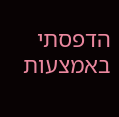הדפסתי באמצעות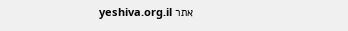אתר yeshiva.org.il